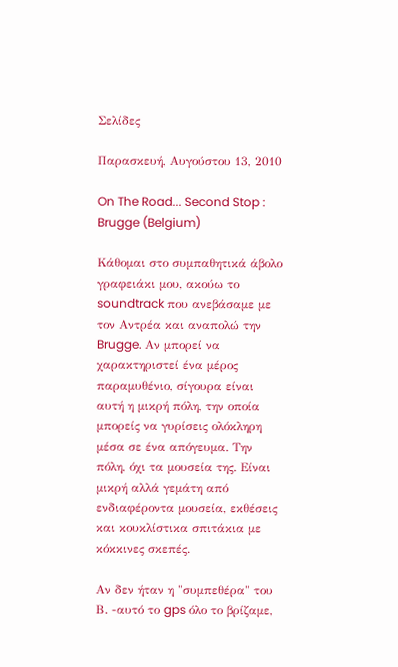Σελίδες

Παρασκευή, Αυγούστου 13, 2010

On The Road... Second Stop : Brugge (Belgium)

Κάθομαι στο συμπαθητικά άβολο γραφειάκι μου, ακούω το soundtrack που ανεβάσαμε με τον Αντρέα και αναπολώ την Brugge. Αν μπορεί να χαρακτηριστεί ένα μέρος παραμυθένιο, σίγουρα είναι αυτή η μικρή πόλη, την οποία μπορείς να γυρίσεις ολόκληρη μέσα σε ένα απόγευμα. Την πόλη, όχι τα μουσεία της. Είναι μικρή αλλά γεμάτη από ενδιαφέροντα μουσεία, εκθέσεις και κουκλίστικα σπιτάκια με κόκκινες σκεπές.

Αν δεν ήταν η "συμπεθέρα" του Β. -αυτό το gps όλο το βρίζαμε,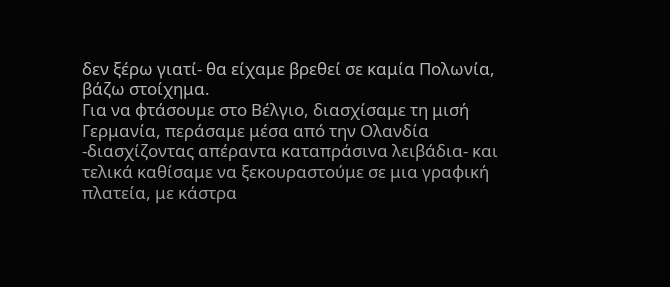δεν ξέρω γιατί- θα είχαμε βρεθεί σε καμία Πολωνία, βάζω στοίχημα.
Για να φτάσουμε στο Βέλγιο, διασχίσαμε τη μισή Γερμανία, περάσαμε μέσα από την Ολανδία -διασχίζοντας απέραντα καταπράσινα λειβάδια- και τελικά καθίσαμε να ξεκουραστούμε σε μια γραφική πλατεία, με κάστρα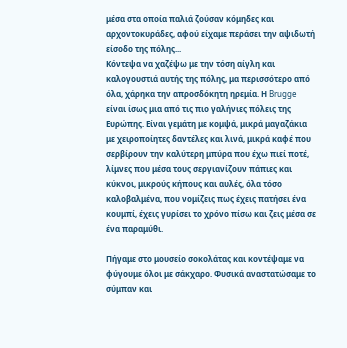μέσα στα οποία παλιά ζούσαν κόμηδες και αρχοντοκυράδες, αφού είχαμε περάσει την αψιδωτή είσοδο της πόλης...
Κόντεψα να χαζέψω με την τόση αίγλη και καλογουστιά αυτής της πόλης, μα περισσότερο από όλα, χάρηκα την απροσδόκητη ηρεμία. Η Brugge είναι ίσως μια από τις πιο γαλήνιες πόλεις της Ευρώπης. Είναι γεμάτη με κομψά, μικρά μαγαζάκια με χειροποίητες δαντέλες και λινά, μικρά καφέ που σερβίρουν την καλύτερη μπύρα που έχω πιεί ποτέ, λίμνες που μέσα τους σεργιανίζουν πάπιες και κύκνοι, μικρούς κήπους και αυλές, όλα τόσο καλοβαλμένα, που νομίζεις πως έχεις πατήσει ένα κουμπί, έχεις γυρίσει το χρόνο πίσω και ζεις μέσα σε ένα παραμύθι.

Πήγαμε στο μουσείο σοκολάτας και κοντέψαμε να φύγουμε όλοι με σάκχαρο. Φυσικά αναστατώσαμε το σύμπαν και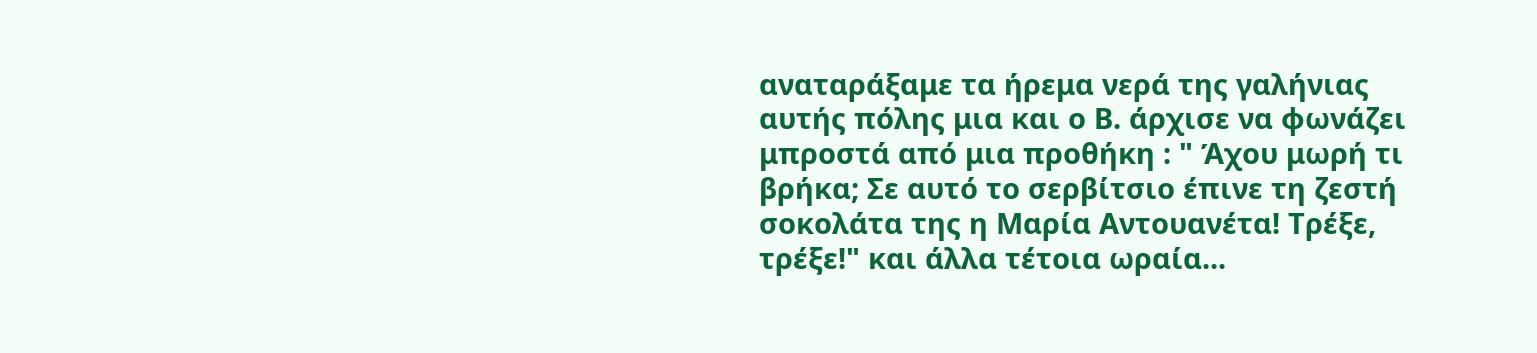αναταράξαμε τα ήρεμα νερά της γαλήνιας αυτής πόλης μια και ο Β. άρχισε να φωνάζει μπροστά από μια προθήκη : " Άχου μωρή τι βρήκα; Σε αυτό το σερβίτσιο έπινε τη ζεστή σοκολάτα της η Μαρία Αντουανέτα! Τρέξε, τρέξε!" και άλλα τέτοια ωραία...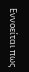Εννοείται πως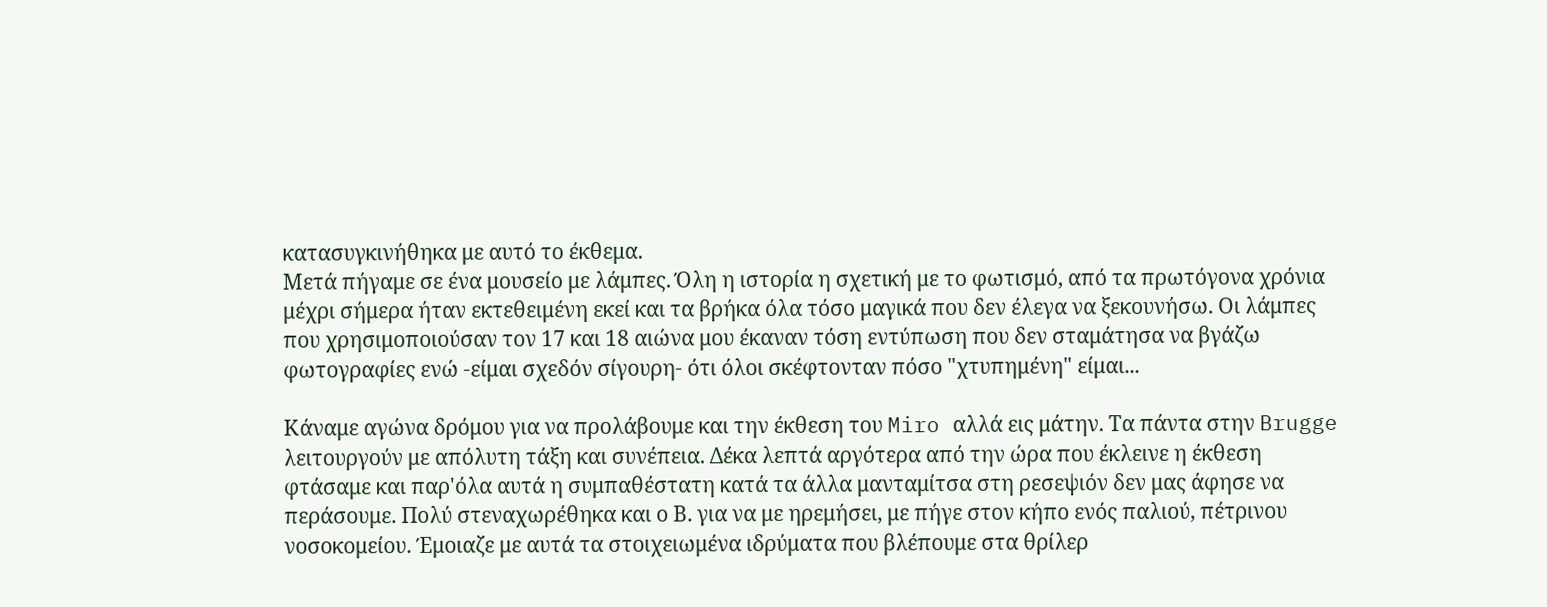κατασυγκινήθηκα με αυτό το έκθεμα.
Μετά πήγαμε σε ένα μουσείο με λάμπες. Όλη η ιστορία η σχετική με το φωτισμό, από τα πρωτόγονα χρόνια μέχρι σήμερα ήταν εκτεθειμένη εκεί και τα βρήκα όλα τόσο μαγικά που δεν έλεγα να ξεκουνήσω. Οι λάμπες που χρησιμοποιούσαν τον 17 και 18 αιώνα μου έκαναν τόση εντύπωση που δεν σταμάτησα να βγάζω φωτογραφίες ενώ -είμαι σχεδόν σίγουρη- ότι όλοι σκέφτονταν πόσο "χτυπημένη" είμαι...

Κάναμε αγώνα δρόμου για να προλάβουμε και την έκθεση του Miro αλλά εις μάτην. Τα πάντα στην Brugge λειτουργούν με απόλυτη τάξη και συνέπεια. Δέκα λεπτά αργότερα από την ώρα που έκλεινε η έκθεση φτάσαμε και παρ'όλα αυτά η συμπαθέστατη κατά τα άλλα μανταμίτσα στη ρεσεψιόν δεν μας άφησε να περάσουμε. Πολύ στεναχωρέθηκα και ο Β. για να με ηρεμήσει, με πήγε στον κήπο ενός παλιού, πέτρινου νοσοκομείου. Έμοιαζε με αυτά τα στοιχειωμένα ιδρύματα που βλέπουμε στα θρίλερ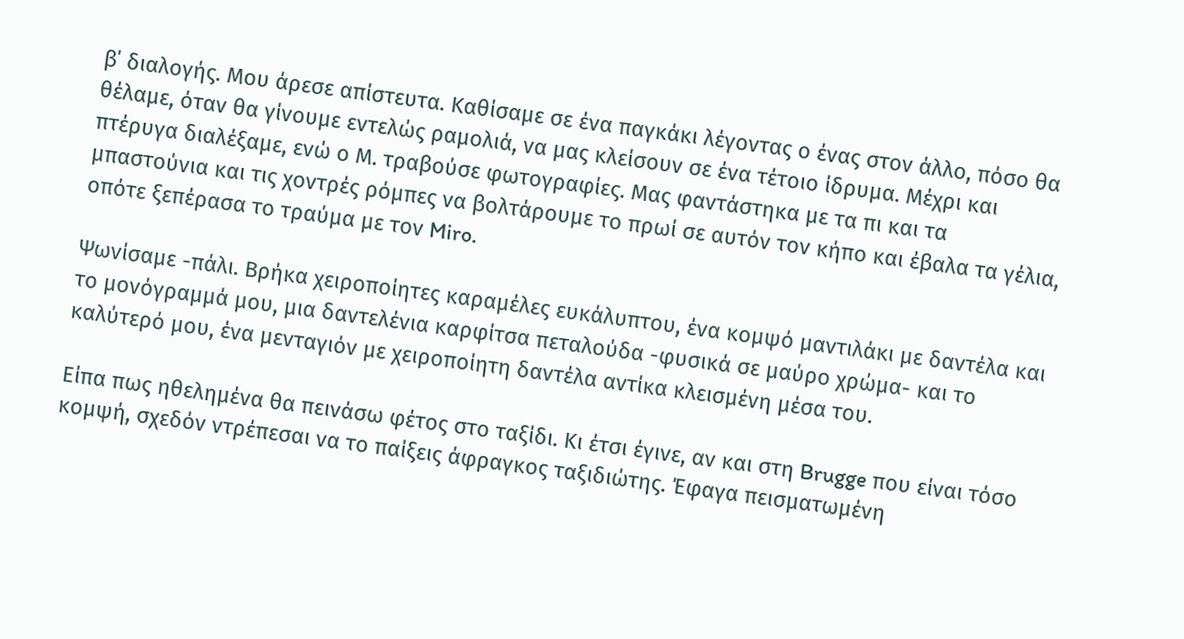β΄ διαλογής. Μου άρεσε απίστευτα. Καθίσαμε σε ένα παγκάκι λέγοντας ο ένας στον άλλο, πόσο θα θέλαμε, όταν θα γίνουμε εντελώς ραμολιά, να μας κλείσουν σε ένα τέτοιο ίδρυμα. Μέχρι και πτέρυγα διαλέξαμε, ενώ ο Μ. τραβούσε φωτογραφίες. Μας φαντάστηκα με τα πι και τα μπαστούνια και τις χοντρές ρόμπες να βολτάρουμε το πρωί σε αυτόν τον κήπο και έβαλα τα γέλια, οπότε ξεπέρασα το τραύμα με τον Miro.

Ψωνίσαμε -πάλι. Βρήκα χειροποίητες καραμέλες ευκάλυπτου, ένα κομψό μαντιλάκι με δαντέλα και το μονόγραμμά μου, μια δαντελένια καρφίτσα πεταλούδα -φυσικά σε μαύρο χρώμα- και το καλύτερό μου, ένα μενταγιόν με χειροποίητη δαντέλα αντίκα κλεισμένη μέσα του.

Είπα πως ηθελημένα θα πεινάσω φέτος στο ταξίδι. Κι έτσι έγινε, αν και στη Brugge που είναι τόσο κομψή, σχεδόν ντρέπεσαι να το παίξεις άφραγκος ταξιδιώτης. Έφαγα πεισματωμένη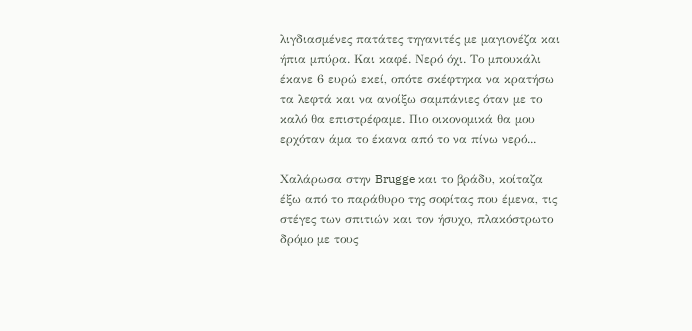λιγδιασμένες πατάτες τηγανιτές με μαγιονέζα και ήπια μπύρα. Και καφέ. Νερό όχι. Το μπουκάλι έκανε 6 ευρώ εκεί, οπότε σκέφτηκα να κρατήσω τα λεφτά και να ανοίξω σαμπάνιες όταν με το καλό θα επιστρέφαμε. Πιο οικονομικά θα μου ερχόταν άμα το έκανα από το να πίνω νερό...

Χαλάρωσα στην Brugge και το βράδυ, κοίταζα έξω από το παράθυρο της σοφίτας που έμενα, τις στέγες των σπιτιών και τον ήσυχο, πλακόστρωτο δρόμο με τους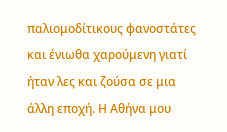παλιομοδίτικους φανοστάτες και ένιωθα χαρούμενη γιατί ήταν λες και ζούσα σε μια άλλη εποχή. Η Αθήνα μου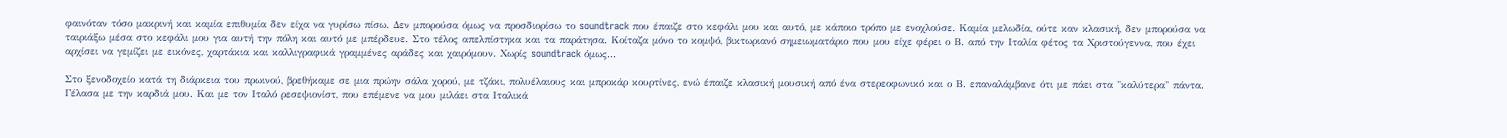φαινόταν τόσο μακρινή και καμία επιθυμία δεν είχα να γυρίσω πίσω. Δεν μπορούσα όμως να προσδιορίσω το soundtrack που έπαιζε στο κεφάλι μου και αυτό, με κάποιο τρόπο με ενοχλούσε. Καμία μελωδία, ούτε καν κλασική, δεν μπορούσα να ταιριάξω μέσα στο κεφάλι μου για αυτή την πόλη και αυτό με μπέρδευε. Στο τέλος απελπίστηκα και τα παράτησα. Κοίταζα μόνο το κομψό, βικτωριανό σημειωματάριο που μου είχε φέρει ο Β. από την Ιταλία φέτος τα Χριστούγεννα, που έχει αρχίσει να γεμίζει με εικόνες, χαρτάκια και καλλιγραφικά γραμμένες αράδες και χαιρόμουν. Χωρίς soundtrack όμως...

Στο ξενοδοχείο κατά τη διάρκεια του πρωινού, βρεθήκαμε σε μια πρώην σάλα χορού, με τζάκι, πολυέλαιους και μπροκάρ κουρτίνες, ενώ έπαιζε κλασική μουσική από ένα στερεοφωνικό και ο Β. επαναλάμβανε ότι με πάει στα "καλύτερα" πάντα. Γέλασα με την καρδιά μου. Και με τον Ιταλό ρεσεψιονίστ, που επέμενε να μου μιλάει στα Ιταλικά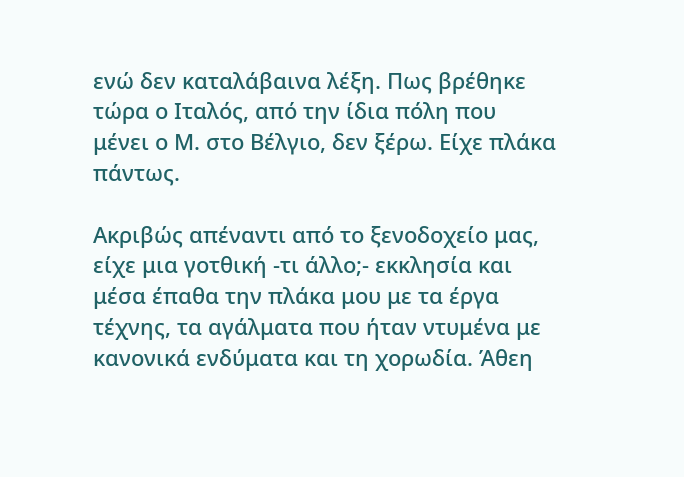ενώ δεν καταλάβαινα λέξη. Πως βρέθηκε τώρα ο Ιταλός, από την ίδια πόλη που μένει ο Μ. στo Βέλγιο, δεν ξέρω. Είχε πλάκα πάντως.

Ακριβώς απέναντι από το ξενοδοχείο μας, είχε μια γοτθική -τι άλλο;- εκκλησία και μέσα έπαθα την πλάκα μου με τα έργα τέχνης, τα αγάλματα που ήταν ντυμένα με κανονικά ενδύματα και τη χορωδία. Άθεη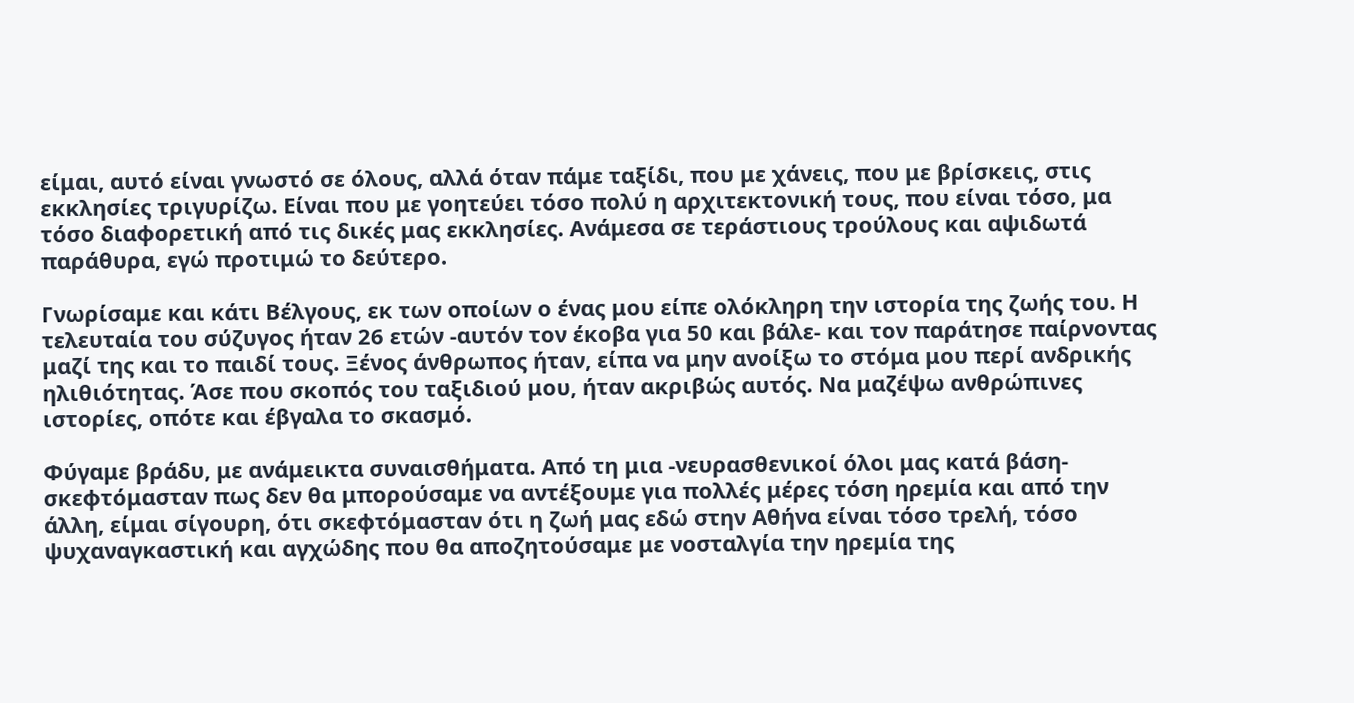είμαι, αυτό είναι γνωστό σε όλους, αλλά όταν πάμε ταξίδι, που με χάνεις, που με βρίσκεις, στις εκκλησίες τριγυρίζω. Είναι που με γοητεύει τόσο πολύ η αρχιτεκτονική τους, που είναι τόσο, μα τόσο διαφορετική από τις δικές μας εκκλησίες. Ανάμεσα σε τεράστιους τρούλους και αψιδωτά παράθυρα, εγώ προτιμώ το δεύτερο.

Γνωρίσαμε και κάτι Βέλγους, εκ των οποίων ο ένας μου είπε ολόκληρη την ιστορία της ζωής του. Η τελευταία του σύζυγος ήταν 26 ετών -αυτόν τον έκοβα για 50 και βάλε- και τον παράτησε παίρνοντας μαζί της και το παιδί τους. Ξένος άνθρωπος ήταν, είπα να μην ανοίξω το στόμα μου περί ανδρικής ηλιθιότητας. Άσε που σκοπός του ταξιδιού μου, ήταν ακριβώς αυτός. Να μαζέψω ανθρώπινες ιστορίες, οπότε και έβγαλα το σκασμό.

Φύγαμε βράδυ, με ανάμεικτα συναισθήματα. Από τη μια -νευρασθενικοί όλοι μας κατά βάση- σκεφτόμασταν πως δεν θα μπορούσαμε να αντέξουμε για πολλές μέρες τόση ηρεμία και από την άλλη, είμαι σίγουρη, ότι σκεφτόμασταν ότι η ζωή μας εδώ στην Αθήνα είναι τόσο τρελή, τόσο ψυχαναγκαστική και αγχώδης που θα αποζητούσαμε με νοσταλγία την ηρεμία της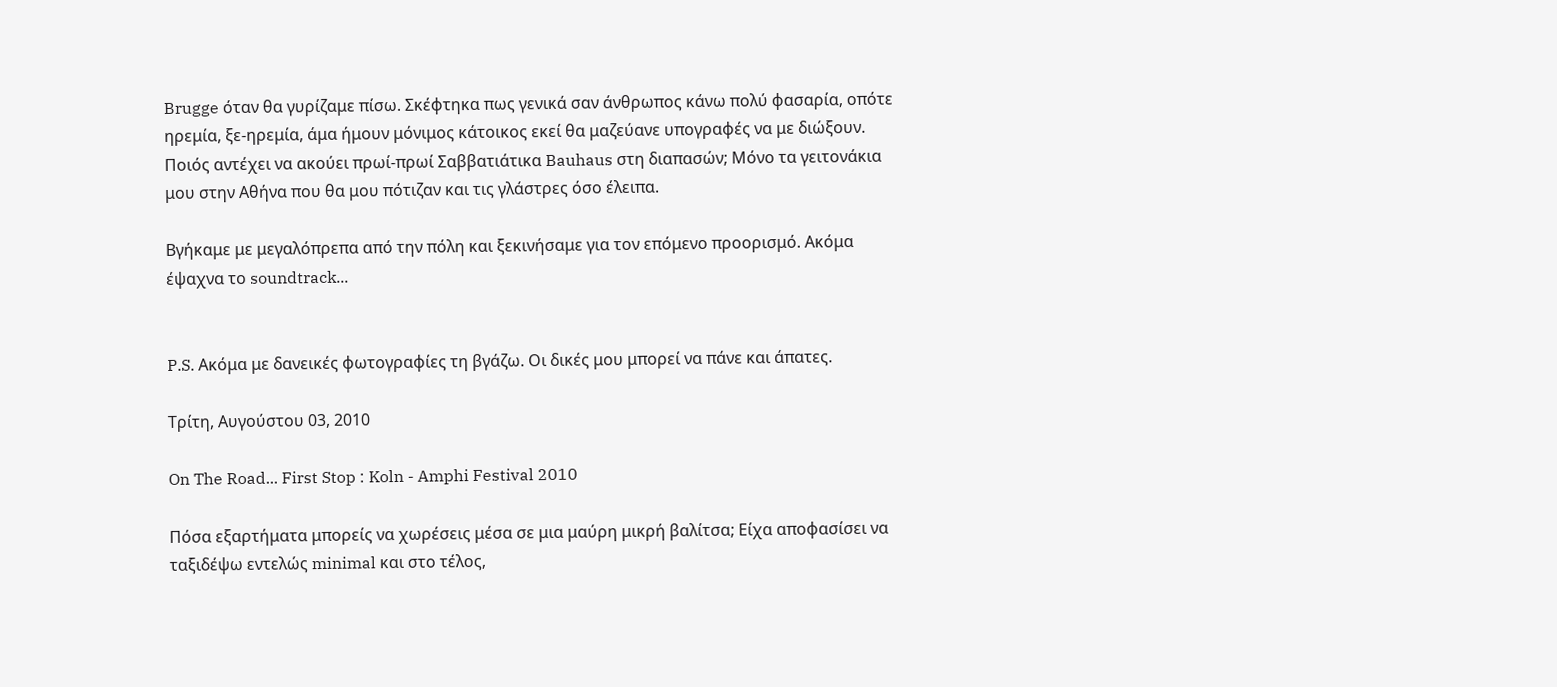Brugge όταν θα γυρίζαμε πίσω. Σκέφτηκα πως γενικά σαν άνθρωπος κάνω πολύ φασαρία, οπότε ηρεμία, ξε-ηρεμία, άμα ήμουν μόνιμος κάτοικος εκεί θα μαζεύανε υπογραφές να με διώξουν. Ποιός αντέχει να ακούει πρωί-πρωί Σαββατιάτικα Bauhaus στη διαπασών; Μόνο τα γειτονάκια μου στην Αθήνα που θα μου πότιζαν και τις γλάστρες όσο έλειπα.

Βγήκαμε με μεγαλόπρεπα από την πόλη και ξεκινήσαμε για τον επόμενο προορισμό. Ακόμα έψαχνα το soundtrack...


P.S. Ακόμα με δανεικές φωτογραφίες τη βγάζω. Οι δικές μου μπορεί να πάνε και άπατες.

Τρίτη, Αυγούστου 03, 2010

On The Road... First Stop : Koln - Amphi Festival 2010

Πόσα εξαρτήματα μπορείς να χωρέσεις μέσα σε μια μαύρη μικρή βαλίτσα; Είχα αποφασίσει να ταξιδέψω εντελώς minimal και στο τέλος,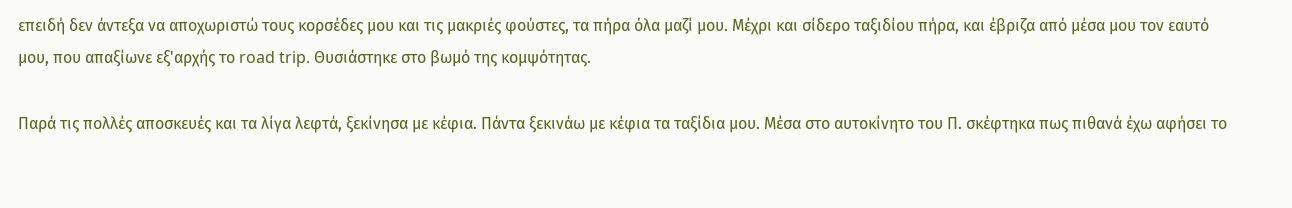επειδή δεν άντεξα να αποχωριστώ τους κορσέδες μου και τις μακριές φούστες, τα πήρα όλα μαζί μου. Μέχρι και σίδερο ταξιδίου πήρα, και έβριζα από μέσα μου τον εαυτό μου, που απαξίωνε εξ'αρχής το road trip. Θυσιάστηκε στο βωμό της κομψότητας.

Παρά τις πολλές αποσκευές και τα λίγα λεφτά, ξεκίνησα με κέφια. Πάντα ξεκινάω με κέφια τα ταξίδια μου. Μέσα στο αυτοκίνητο του Π. σκέφτηκα πως πιθανά έχω αφήσει το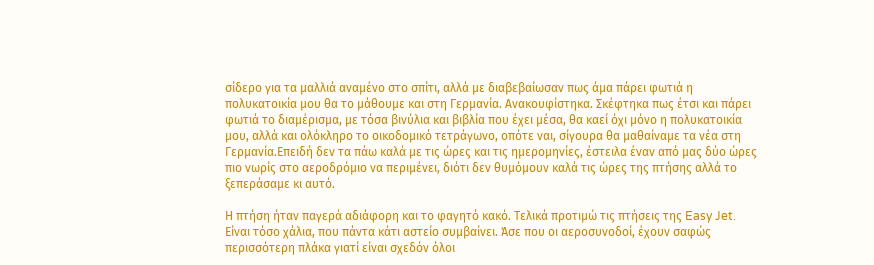σίδερο για τα μαλλιά αναμένο στο σπίτι, αλλά με διαβεβαίωσαν πως άμα πάρει φωτιά η πολυκατοικία μου θα το μάθουμε και στη Γερμανία. Ανακουφίστηκα. Σκέφτηκα πως έτσι και πάρει φωτιά το διαμέρισμα, με τόσα βινύλια και βιβλία που έχει μέσα, θα καεί όχι μόνο η πολυκατοικία μου, αλλά και ολόκληρο το οικοδομικό τετράγωνο, οπότε ναι, σίγουρα θα μαθαίναμε τα νέα στη Γερμανία.Επειδή δεν τα πάω καλά με τις ώρες και τις ημερομηνίες, έστειλα έναν από μας δύο ώρες πιο νωρίς στο αεροδρόμιο να περιμένει, διότι δεν θυμόμουν καλά τις ώρες της πτήσης αλλά το ξεπεράσαμε κι αυτό.

Η πτήση ήταν παγερά αδιάφορη και το φαγητό κακό. Τελικά προτιμώ τις πτήσεις της Easy Jet. Είναι τόσο χάλια, που πάντα κάτι αστείο συμβαίνει. Άσε που οι αεροσυνοδοί, έχουν σαφώς περισσότερη πλάκα γιατί είναι σχεδόν όλοι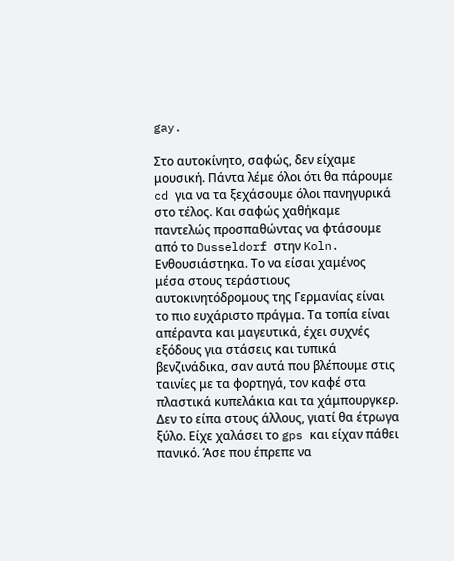gay.

Στο αυτοκίνητο, σαφώς, δεν είχαμε μουσική. Πάντα λέμε όλοι ότι θα πάρουμε cd για να τα ξεχάσουμε όλοι πανηγυρικά στο τέλος. Και σαφώς χαθήκαμε παντελώς προσπαθώντας να φτάσουμε από το Dusseldorf στην Koln. Ενθουσιάστηκα. Το να είσαι χαμένος μέσα στους τεράστιους αυτοκινητόδρομους της Γερμανίας είναι το πιο ευχάριστο πράγμα. Τα τοπία είναι απέραντα και μαγευτικά, έχει συχνές εξόδους για στάσεις και τυπικά βενζινάδικα, σαν αυτά που βλέπουμε στις ταινίες με τα φορτηγά, τον καφέ στα πλαστικά κυπελάκια και τα χάμπουργκερ. Δεν το είπα στους άλλους, γιατί θα έτρωγα ξύλο. Είχε χαλάσει το gps και είχαν πάθει πανικό. Άσε που έπρεπε να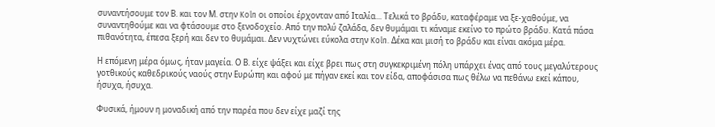συναντήσουμε τον Β. και τον Μ. στην Koln οι οποίοι έρχονταν από Ιταλία... Τελικά το βράδυ, καταφέραμε να ξε-χαθούμε, να συναντηθούμε και να φτάσουμε στο ξενοδοχείο. Από την πολύ ζαλάδα, δεν θυμάμαι τι κάναμε εκείνο το πρώτο βράδυ. Κατά πάσα πιθανότητα, έπεσα ξερή και δεν το θυμάμαι. Δεν νυχτώνει εύκολα στην Koln. Δέκα και μισή το βράδυ και είναι ακόμα μέρα.

Η επόμενη μέρα όμως, ήταν μαγεία. Ο Β. είχε ψάξει και είχε βρει πως στη συγκεκριμένη πόλη υπάρχει ένας από τους μεγαλύτερους γοτθικούς καθεδρικούς ναούς στην Ευρώπη και αφού με πήγαν εκεί και τον είδα, αποφάσισα πως θέλω να πεθάνω εκεί κάπου, ήσυχα, ήσυχα.

Φυσικά, ήμουν η μοναδική από την παρέα που δεν είχε μαζί της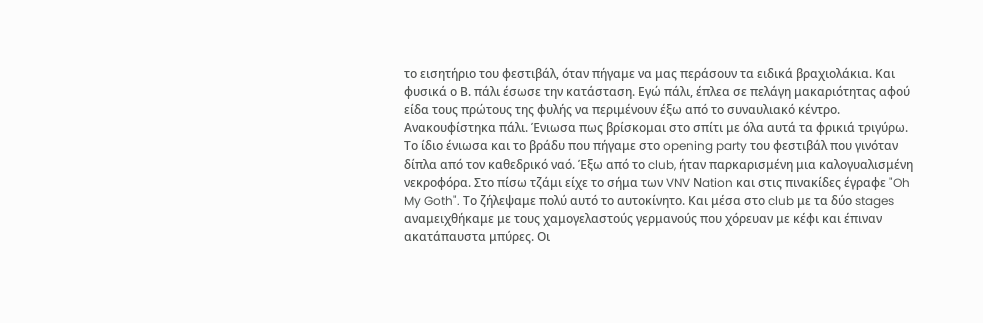το εισητήριο του φεστιβάλ, όταν πήγαμε να μας περάσουν τα ειδικά βραχιολάκια. Και φυσικά ο Β. πάλι έσωσε την κατάσταση. Εγώ πάλι, έπλεα σε πελάγη μακαριότητας αφού είδα τους πρώτους της φυλής να περιμένουν έξω από το συναυλιακό κέντρο. Ανακουφίστηκα πάλι. Ένιωσα πως βρίσκομαι στο σπίτι με όλα αυτά τα φρικιά τριγύρω. Το ίδιο ένιωσα και το βράδυ που πήγαμε στο opening party του φεστιβάλ που γινόταν δίπλα από τον καθεδρικό ναό. Έξω από το club, ήταν παρκαρισμένη μια καλογυαλισμένη νεκροφόρα. Στο πίσω τζάμι είχε το σήμα των VNV Νation και στις πινακίδες έγραφε "Oh My Goth". Το ζήλεψαμε πολύ αυτό το αυτοκίνητο. Και μέσα στο club με τα δύο stages αναμειχθήκαμε με τους χαμογελαστούς γερμανούς που χόρευαν με κέφι και έπιναν ακατάπαυστα μπύρες. Οι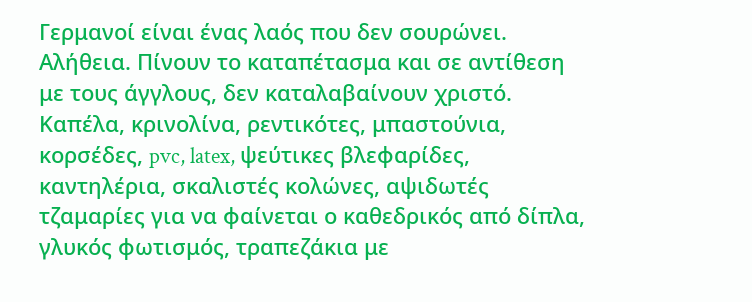Γερμανοί είναι ένας λαός που δεν σουρώνει. Αλήθεια. Πίνουν το καταπέτασμα και σε αντίθεση με τους άγγλους, δεν καταλαβαίνουν χριστό. Καπέλα, κρινολίνα, ρεντικότες, μπαστούνια, κορσέδες, pvc, latex, ψεύτικες βλεφαρίδες, καντηλέρια, σκαλιστές κολώνες, αψιδωτές τζαμαρίες για να φαίνεται ο καθεδρικός από δίπλα, γλυκός φωτισμός, τραπεζάκια με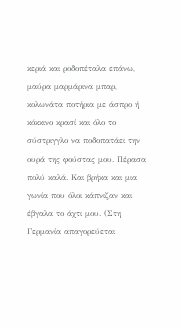κεριά και ροδοπέταλα επάνω, μαύρα μαρμάρινα μπαρ, κολωνάτα ποτήρια με άσπρο ή κόκκινο κρασί και όλο το σύστριγγλο να ποδοπατάει την ουρά της φούστας μου. Πέρασα πολύ καλά. Και βρήκα και μια γωνία που όλοι κάπνιζαν και έβγαλα το άχτι μου. (Στη Γερμανία απαγορεύεται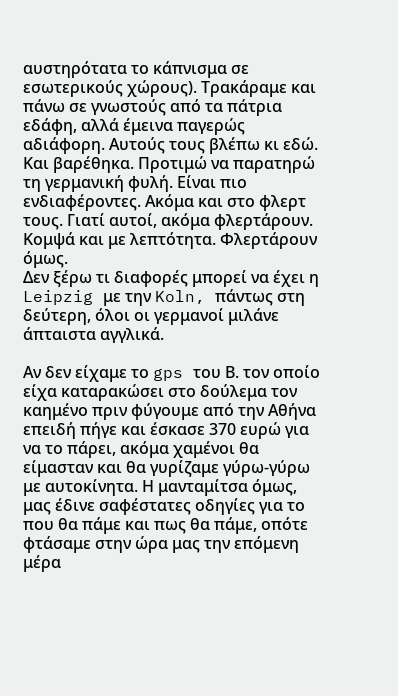αυστηρότατα το κάπνισμα σε εσωτερικούς χώρους). Τρακάραμε και πάνω σε γνωστούς από τα πάτρια εδάφη, αλλά έμεινα παγερώς αδιάφορη. Αυτούς τους βλέπω κι εδώ. Και βαρέθηκα. Προτιμώ να παρατηρώ τη γερμανική φυλή. Είναι πιο ενδιαφέροντες. Ακόμα και στο φλερτ τους. Γιατί αυτοί, ακόμα φλερτάρουν. Κομψά και με λεπτότητα. Φλερτάρουν όμως.
Δεν ξέρω τι διαφορές μπορεί να έχει η Leipzig με την Koln, πάντως στη δεύτερη, όλοι οι γερμανοί μιλάνε άπταιστα αγγλικά.

Αν δεν είχαμε το gps του Β. τον οποίο είχα καταρακώσει στο δούλεμα τον καημένο πριν φύγουμε από την Αθήνα επειδή πήγε και έσκασε 370 ευρώ για να το πάρει, ακόμα χαμένοι θα είμασταν και θα γυρίζαμε γύρω-γύρω με αυτοκίνητα. Η μανταμίτσα όμως, μας έδινε σαφέστατες οδηγίες για το που θα πάμε και πως θα πάμε, οπότε φτάσαμε στην ώρα μας την επόμενη μέρα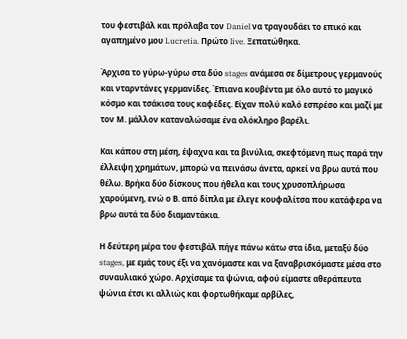του φεστιβάλ και πρόλαβα τον Daniel να τραγουδάει το επικό και αγαπημένο μου Lucretia. Πρώτο live. Ξεπατώθηκα.

Άρχισα το γύρω-γύρω στα δύο stages ανάμεσα σε δίμετρους γερμανούς και νταρντάνες γερμανίδες. Έπιανα κουβέντα με όλο αυτό το μαγικό κόσμο και τσάκισα τους καφέδες. Είχαν πολύ καλό εσπρέσο και μαζί με τον Μ. μάλλον καταναλώσαμε ένα ολόκληρο βαρέλι.

Και κάπου στη μέση, έψαχνα και τα βινύλια, σκεφτόμενη πως παρά την έλλειψη χρημάτων, μπορώ να πεινάσω άνετα, αρκεί να βρω αυτά που θέλω. Βρήκα δύο δίσκους που ήθελα και τους χρυσοπλήρωσα χαρούμενη, ενώ ο Β. από δίπλα με έλεγε κουφαλίτσα που κατάφερα να βρω αυτά τα δύο διαμαντάκια.

Η δεύτερη μέρα του φεστιβάλ πήγε πάνω κάτω στα ίδια, μεταξύ δύο stages, με εμάς τους έξι να χανόμαστε και να ξαναβρισκόμαστε μέσα στο συναυλιακό χώρο. Αρχίσαμε τα ψώνια, αφού είμαστε αθεράπευτα ψώνια έτσι κι αλλιώς και φορτωθήκαμε αρβίλες,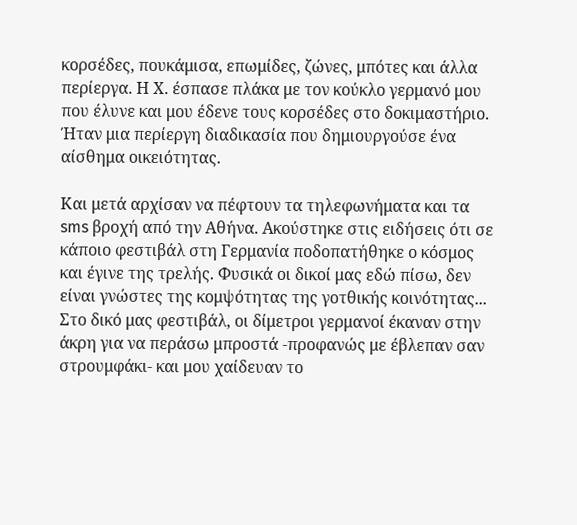κορσέδες, πουκάμισα, επωμίδες, ζώνες, μπότες και άλλα περίεργα. Η Χ. έσπασε πλάκα με τον κούκλο γερμανό μου που έλυνε και μου έδενε τους κορσέδες στο δοκιμαστήριο. Ήταν μια περίεργη διαδικασία που δημιουργούσε ένα αίσθημα οικειότητας.

Και μετά αρχίσαν να πέφτουν τα τηλεφωνήματα και τα sms βροχή από την Αθήνα. Ακούστηκε στις ειδήσεις ότι σε κάποιο φεστιβάλ στη Γερμανία ποδοπατήθηκε ο κόσμος και έγινε της τρελής. Φυσικά οι δικοί μας εδώ πίσω, δεν είναι γνώστες της κομψότητας της γοτθικής κοινότητας... Στο δικό μας φεστιβάλ, οι δίμετροι γερμανοί έκαναν στην άκρη για να περάσω μπροστά -προφανώς με έβλεπαν σαν στρουμφάκι- και μου χαίδευαν το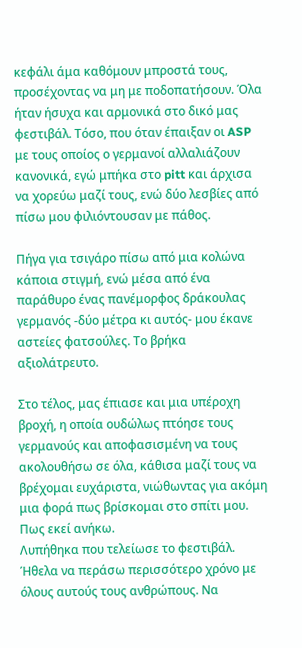κεφάλι άμα καθόμουν μπροστά τους, προσέχοντας να μη με ποδοπατήσουν. Όλα ήταν ήσυχα και αρμονικά στο δικό μας φεστιβάλ. Τόσο, που όταν έπαιξαν οι ASP με τους οποίος ο γερμανοί αλλαλιάζουν κανονικά, εγώ μπήκα στο pitt και άρχισα να χορεύω μαζί τους, ενώ δύο λεσβίες από πίσω μου φιλιόντουσαν με πάθος.

Πήγα για τσιγάρο πίσω από μια κολώνα κάποια στιγμή, ενώ μέσα από ένα παράθυρο ένας πανέμορφος δράκουλας γερμανός -δύο μέτρα κι αυτός- μου έκανε αστείες φατσούλες. Το βρήκα αξιολάτρευτο.

Στο τέλος, μας έπιασε και μια υπέροχη βροχή, η οποία ουδώλως πτόησε τους γερμανούς και αποφασισμένη να τους ακολουθήσω σε όλα, κάθισα μαζί τους να βρέχομαι ευχάριστα, νιώθωντας για ακόμη μια φορά πως βρίσκομαι στο σπίτι μου. Πως εκεί ανήκω.
Λυπήθηκα που τελείωσε το φεστιβάλ. Ήθελα να περάσω περισσότερο χρόνο με όλους αυτούς τους ανθρώπους. Να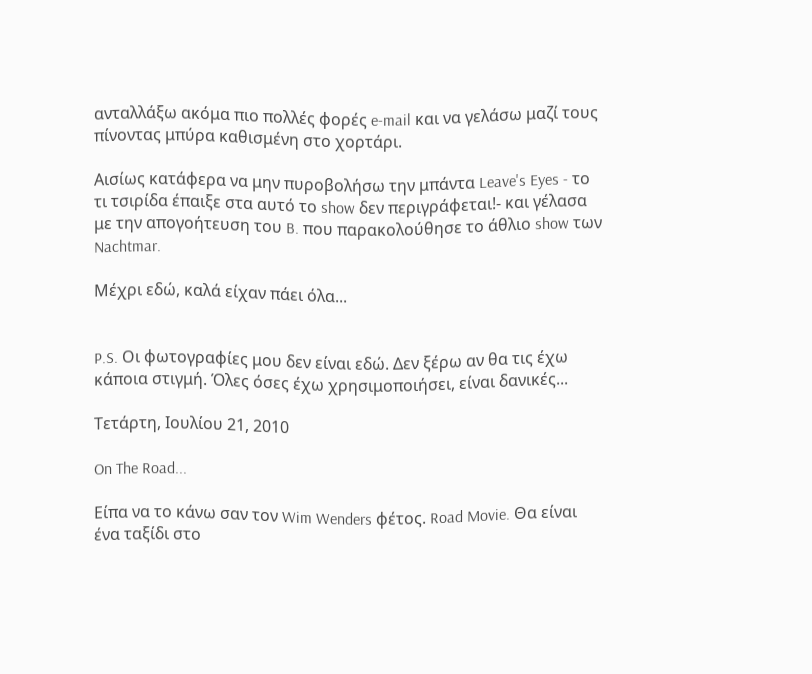ανταλλάξω ακόμα πιο πολλές φορές e-mail και να γελάσω μαζί τους πίνοντας μπύρα καθισμένη στο χορτάρι.

Αισίως κατάφερα να μην πυροβολήσω την μπάντα Leave's Eyes - το τι τσιρίδα έπαιξε στα αυτό το show δεν περιγράφεται!- και γέλασα με την απογοήτευση του B. που παρακολούθησε το άθλιο show των Nachtmar.

Μέχρι εδώ, καλά είχαν πάει όλα...


P.S. Οι φωτογραφίες μου δεν είναι εδώ. Δεν ξέρω αν θα τις έχω κάποια στιγμή. Όλες όσες έχω χρησιμοποιήσει, είναι δανικές...

Τετάρτη, Ιουλίου 21, 2010

On The Road...

Είπα να το κάνω σαν τον Wim Wenders φέτος. Road Movie. Θα είναι ένα ταξίδι στο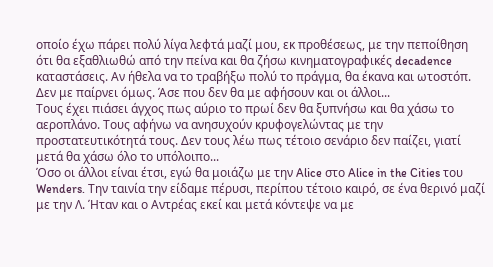οποίο έχω πάρει πολύ λίγα λεφτά μαζί μου, εκ προθέσεως, με την πεποίθηση ότι θα εξαθλιωθώ από την πείνα και θα ζήσω κινηματογραφικές decadence καταστάσεις. Αν ήθελα να το τραβήξω πολύ το πράγμα, θα έκανα και ωτοστόπ. Δεν με παίρνει όμως. Άσε που δεν θα με αφήσουν και οι άλλοι...
Τους έχει πιάσει άγχος πως αύριο το πρωί δεν θα ξυπνήσω και θα χάσω το αεροπλάνο. Τους αφήνω να ανησυχούν κρυφογελώντας με την προστατευτικότητά τους. Δεν τους λέω πως τέτοιο σενάριο δεν παίζει, γιατί μετά θα χάσω όλο το υπόλοιπο...
Όσο οι άλλοι είναι έτσι, εγώ θα μοιάζω με την Alice στο Alice in the Cities του Wenders. Την ταινία την είδαμε πέρυσι, περίπου τέτοιο καιρό, σε ένα θερινό μαζί με την Λ. Ήταν και ο Αντρέας εκεί και μετά κόντεψε να με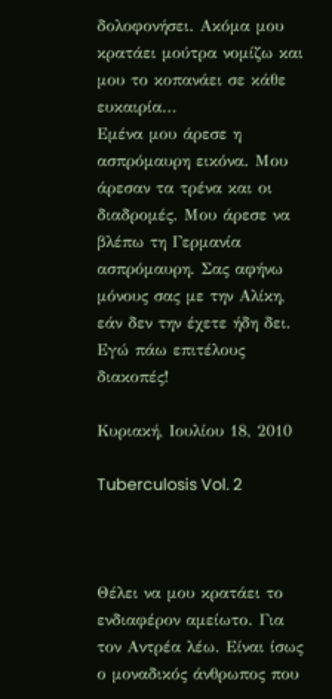δολοφονήσει. Ακόμα μου κρατάει μούτρα νομίζω και μου το κοπανάει σε κάθε ευκαιρία...
Εμένα μου άρεσε η ασπρόμαυρη εικόνα. Μου άρεσαν τα τρένα και οι διαδρομές. Μου άρεσε να βλέπω τη Γερμανία ασπρόμαυρη. Σας αφήνω μόνους σας με την Αλίκη, εάν δεν την έχετε ήδη δει. Εγώ πάω επιτέλους διακοπές!

Κυριακή, Ιουλίου 18, 2010

Tuberculosis Vol. 2



Θέλει να μου κρατάει το ενδιαφέρον αμείωτο. Για τον Αντρέα λέω. Είναι ίσως ο μοναδικός άνθρωπος που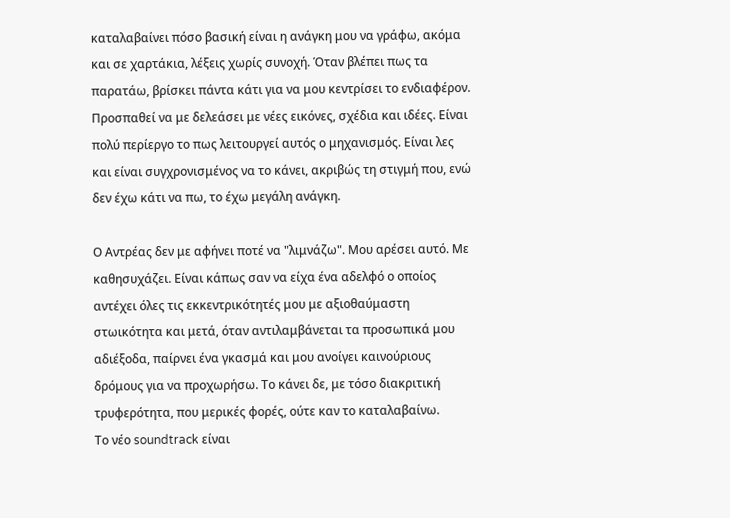καταλαβαίνει πόσο βασική είναι η ανάγκη μου να γράφω, ακόμα και σε χαρτάκια, λέξεις χωρίς συνοχή. Όταν βλέπει πως τα παρατάω, βρίσκει πάντα κάτι για να μου κεντρίσει το ενδιαφέρον. Προσπαθεί να με δελεάσει με νέες εικόνες, σχέδια και ιδέες. Είναι πολύ περίεργο το πως λειτουργεί αυτός ο μηχανισμός. Είναι λες και είναι συγχρονισμένος να το κάνει, ακριβώς τη στιγμή που, ενώ δεν έχω κάτι να πω, το έχω μεγάλη ανάγκη.

Ο Αντρέας δεν με αφήνει ποτέ να "λιμνάζω". Μου αρέσει αυτό. Με καθησυχάζει. Eίναι κάπως σαν να είχα ένα αδελφό ο οποίος αντέχει όλες τις εκκεντρικότητές μου με αξιοθαύμαστη στωικότητα και μετά, όταν αντιλαμβάνεται τα προσωπικά μου αδιέξοδα, παίρνει ένα γκασμά και μου ανοίγει καινούριους δρόμους για να προχωρήσω. Το κάνει δε, με τόσο διακριτική τρυφερότητα, που μερικές φορές, ούτε καν το καταλαβαίνω.
Το νέο soundtrack είναι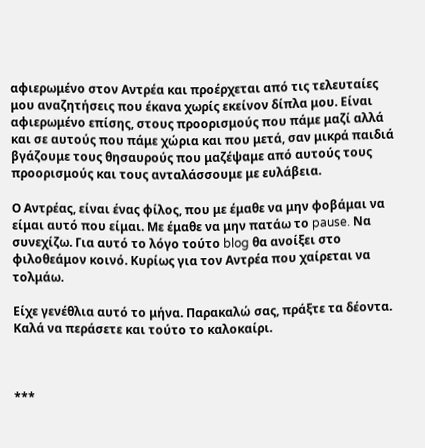αφιερωμένο στον Αντρέα και προέρχεται από τις τελευταίες μου αναζητήσεις που έκανα χωρίς εκείνον δίπλα μου. Είναι αφιερωμένο επίσης, στους προορισμούς που πάμε μαζί αλλά και σε αυτούς που πάμε χώρια και που μετά, σαν μικρά παιδιά βγάζουμε τους θησαυρούς που μαζέψαμε από αυτούς τους προορισμούς και τους ανταλάσσουμε με ευλάβεια.

Ο Αντρέας, είναι ένας φίλος, που με έμαθε να μην φοβάμαι να είμαι αυτό που είμαι. Με έμαθε να μην πατάω το pause. Να συνεχίζω. Για αυτό το λόγο τούτο blog θα ανοίξει στο φιλοθεάμον κοινό. Κυρίως για τον Αντρέα που χαίρεται να τολμάω.

Είχε γενέθλια αυτό το μήνα. Παρακαλώ σας, πράξτε τα δέοντα. Καλά να περάσετε και τούτο το καλοκαίρι.



***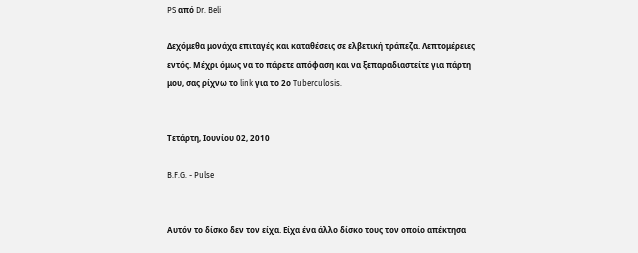PS από Dr. Beli

Δεχόμεθα μονάχα επιταγές και καταθέσεις σε ελβετική τράπεζα. Λεπτομέρειες εντός. Μέχρι όμως να το πάρετε απόφαση και να ξεπαραδιαστείτε για πάρτη μου, σας ρίχνω το link για το 2ο Tuberculosis.


Τετάρτη, Ιουνίου 02, 2010

B.F.G. - Pulse


Αυτόν το δίσκο δεν τον είχα. Είχα ένα άλλο δίσκο τους τον οποίο απέκτησα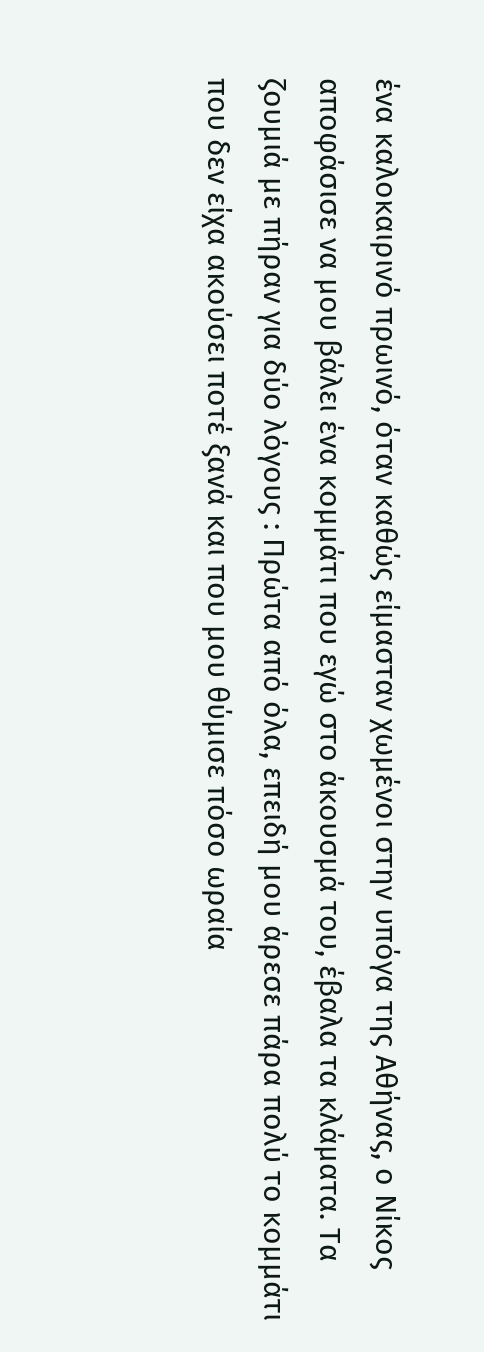ένα καλοκαιρινό πρωινό, όταν καθώς είμασταν χωμένοι στην υπόγα της Αθήνας, ο Νίκος αποφάσισε να μου βάλει ένα κομμάτι που εγώ στο άκουσμά του, έβαλα τα κλάματα. Τα ζουμιά με πήραν για δύο λόγους : Πρώτα από όλα, επειδή μου άρεσε πάρα πολύ το κομμάτι που δεν είχα ακούσει ποτέ ξανά και που μου θύμισε πόσο ωραία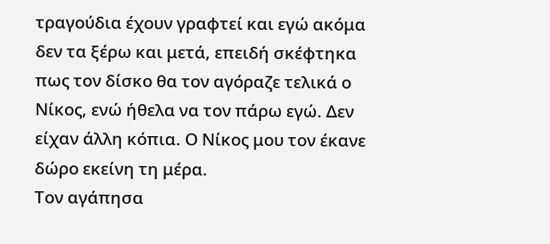τραγούδια έχουν γραφτεί και εγώ ακόμα δεν τα ξέρω και μετά, επειδή σκέφτηκα πως τον δίσκο θα τον αγόραζε τελικά ο Νίκος, ενώ ήθελα να τον πάρω εγώ. Δεν είχαν άλλη κόπια. Ο Νίκος μου τον έκανε δώρο εκείνη τη μέρα.
Τον αγάπησα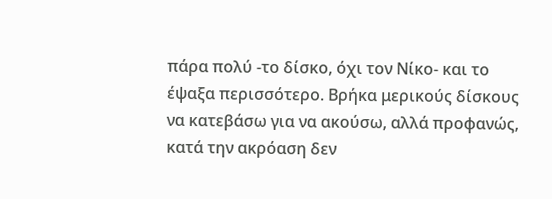πάρα πολύ -το δίσκο, όχι τον Νίκο- και το έψαξα περισσότερο. Βρήκα μερικούς δίσκους να κατεβάσω για να ακούσω, αλλά προφανώς, κατά την ακρόαση δεν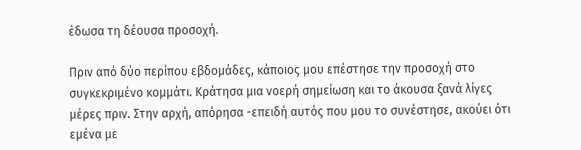έδωσα τη δέουσα προσοχή.

Πριν από δύο περίπου εβδομάδες, κάποιος μου επέστησε την προσοχή στο συγκεκριμένο κομμάτι. Κράτησα μια νοερή σημείωση και το άκουσα ξανά λίγες μέρες πριν. Στην αρχή, απόρησα -επειδή αυτός που μου το συνέστησε, ακούει ότι εμένα με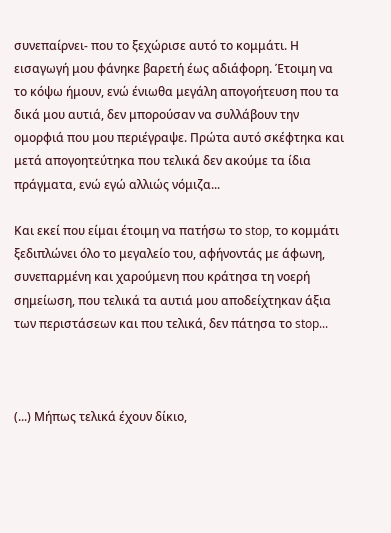συνεπαίρνει- που το ξεχώρισε αυτό το κομμάτι. Η εισαγωγή μου φάνηκε βαρετή έως αδιάφορη. Έτοιμη να το κόψω ήμουν, ενώ ένιωθα μεγάλη απογοήτευση που τα δικά μου αυτιά, δεν μπορούσαν να συλλάβουν την ομορφιά που μου περιέγραψε. Πρώτα αυτό σκέφτηκα και μετά απογοητεύτηκα που τελικά δεν ακούμε τα ίδια πράγματα, ενώ εγώ αλλιώς νόμιζα...

Και εκεί που είμαι έτοιμη να πατήσω το stop, το κομμάτι ξεδιπλώνει όλο το μεγαλείο του, αφήνοντάς με άφωνη, συνεπαρμένη και χαρούμενη που κράτησα τη νοερή σημείωση, που τελικά τα αυτιά μου αποδείχτηκαν άξια των περιστάσεων και που τελικά, δεν πάτησα το stop...



(...) Μήπως τελικά έχουν δίκιο,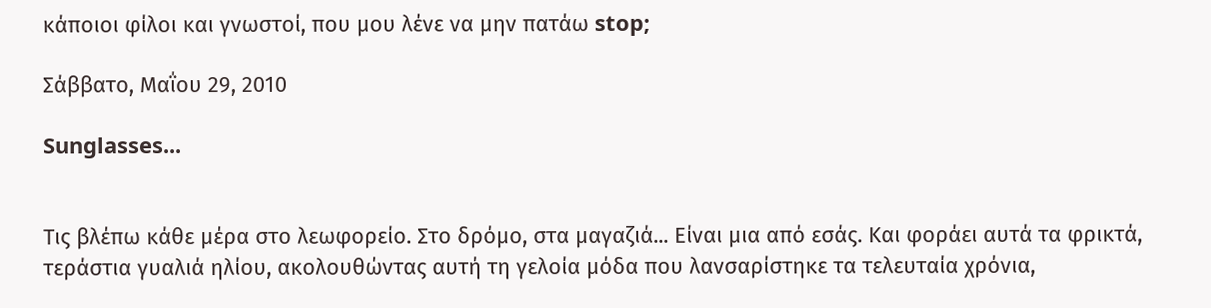κάποιοι φίλοι και γνωστοί, που μου λένε να μην πατάω stop;

Σάββατο, Μαΐου 29, 2010

Sunglasses...


Τις βλέπω κάθε μέρα στο λεωφορείο. Στο δρόμο, στα μαγαζιά... Είναι μια από εσάς. Και φοράει αυτά τα φρικτά, τεράστια γυαλιά ηλίου, ακολουθώντας αυτή τη γελοία μόδα που λανσαρίστηκε τα τελευταία χρόνια,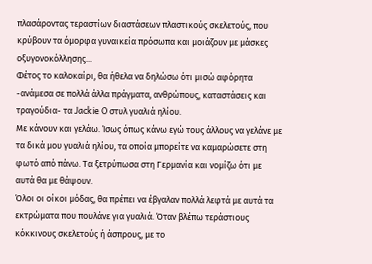πλασάροντας τεραστίων διαστάσεων πλαστικούς σκελετούς, που κρύβουν τα όμορφα γυναικεία πρόσωπα και μοιάζουν με μάσκες οξυγονοκόλλησης...
Φέτος το καλοκαίρι, θα ήθελα να δηλώσω ότι μισώ αφόρητα -ανάμεσα σε πολλά άλλα πράγματα, ανθρώπους, καταστάσεις και τραγούδια- τα Jackie O στυλ γυαλιά ηλίου.
Με κάνουν και γελάω. Ίσως όπως κάνω εγώ τους άλλους να γελάνε με τα δικά μου γυαλιά ηλίου, τα οποία μπορείτε να καμαρώσετε στη φωτό από πάνω. Τα ξετρύπωσα στη Γερμανία και νομίζω ότι με αυτά θα με θάψουν.
Όλοι οι οίκοι μόδας, θα πρέπει να έβγαλαν πολλά λεφτά με αυτά τα εκτρώματα που πουλάνε για γυαλιά. Όταν βλέπω τεράστιους κόκκινους σκελετούς ή άσπρους, με το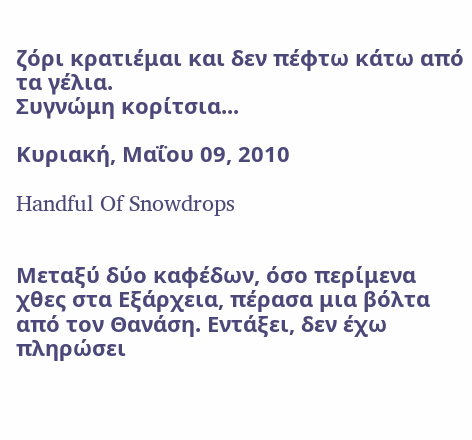ζόρι κρατιέμαι και δεν πέφτω κάτω από τα γέλια.
Συγνώμη κορίτσια...

Κυριακή, Μαΐου 09, 2010

Handful Of Snowdrops


Μεταξύ δύο καφέδων, όσο περίμενα χθες στα Εξάρχεια, πέρασα μια βόλτα από τον Θανάση. Εντάξει, δεν έχω πληρώσει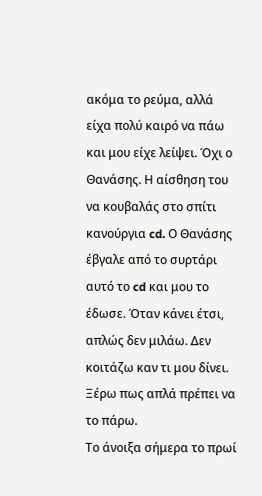ακόμα το ρεύμα, αλλά είχα πολύ καιρό να πάω και μου είχε λείψει. Όχι ο Θανάσης. Η αίσθηση του να κουβαλάς στο σπίτι κανούργια cd. Ο Θανάσης έβγαλε από το συρτάρι αυτό το cd και μου το έδωσε. Όταν κάνει έτσι, απλώς δεν μιλάω. Δεν κοιτάζω καν τι μου δίνει. Ξέρω πως απλά πρέπει να το πάρω.
Το άνοιξα σήμερα το πρωί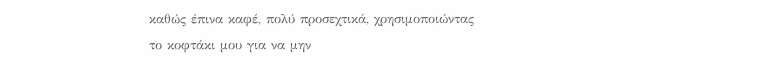καθώς έπινα καφέ, πολύ προσεχτικά, χρησιμοποιώντας το κοφτάκι μου για να μην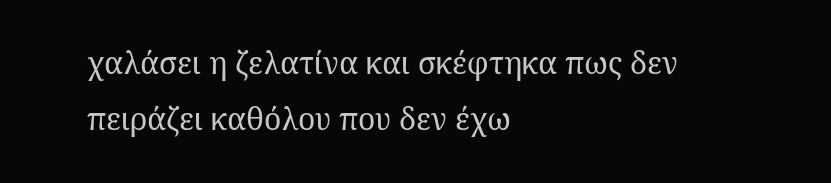χαλάσει η ζελατίνα και σκέφτηκα πως δεν πειράζει καθόλου που δεν έχω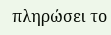πληρώσει το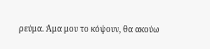ρεύμα. Άμα μου το κόψουν, θα ακούω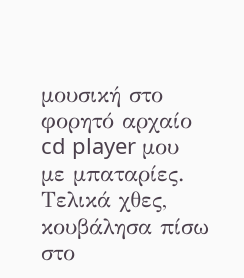μουσική στο φορητό αρχαίο cd player μου με μπαταρίες.
Τελικά χθες, κουβάλησα πίσω στο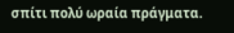σπίτι πολύ ωραία πράγματα.